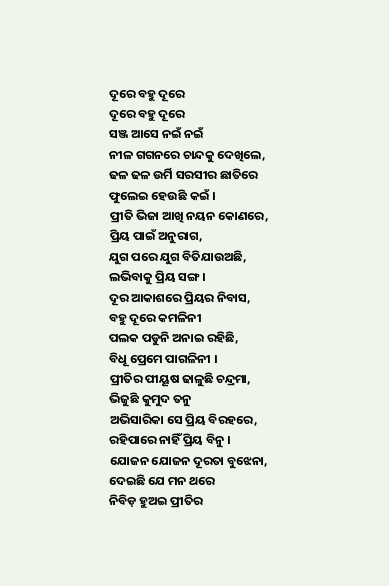ଦୂରେ ବହୁ ଦୂରେ
ଦୂରେ ବହୁ ଦୂରେ
ସଞ୍ଜ ଆସେ ନଇଁ ନଇଁ
ନୀଳ ଗଗନରେ ଚାନ୍ଦକୁ ଦେଖିଲେ,
ଢଳ ଢଳ ଉର୍ମି ସରସୀର ଛାତିରେ
ଫୁଲେଇ ହେଉଛି କଇଁ ।
ପ୍ରୀତି ଭିଜା ଆଖି ନୟନ କୋଣରେ,
ପ୍ରିୟ ପାଇଁ ଅନୁରାଗ,
ଯୁଗ ପରେ ଯୁଗ ବିତିଯାଉଅଛି,
ଲଭିବାକୁ ପ୍ରିୟ ସଙ୍ଗ ।
ଦୂର ଆକାଶରେ ପ୍ରିୟର ନିବାସ,
ବହୁ ଦୂରେ କମଳିନୀ
ପଲକ ପଡୁନି ଅନାଇ ରହିଛି,
ବିଧୂ ପ୍ରେମେ ପାଗଳିନୀ ।
ପ୍ରୀତିର ପୀୟୂଷ ଢାଳୁଛି ଚନ୍ଦ୍ରମା,
ଭିଜୁଛି କୁମୁଦ ତନୁ
ଅଭିସାରିକା ସେ ପ୍ରିୟ ବିରହରେ,
ରହିପାରେ ନାହିଁ ପ୍ରିୟ ବିନୁ ।
ଯୋଜନ ଯୋଜନ ଦୂରତା ବୁଝେନା,
ଦେଇଛି ଯେ ମନ ଥରେ
ନିବିଡ଼ ହୁଅଇ ପ୍ରୀତିର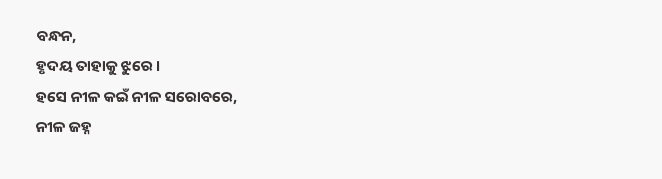ବନ୍ଧନ,
ହୃଦୟ ତାହାକୁ ଝୁରେ ।
ହସେ ନୀଳ କଇଁ ନୀଳ ସରୋବରେ,
ନୀଳ ଜହ୍ନ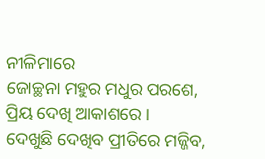ନୀଳିମାରେ
ଜୋଚ୍ଛନା ମହୁର ମଧୁର ପରଶେ,
ପ୍ରିୟ ଦେଖି ଆକାଶରେ ।
ଦେଖୁଛି ଦେଖିବ ପ୍ରୀତିରେ ମଜ୍ଜିବ,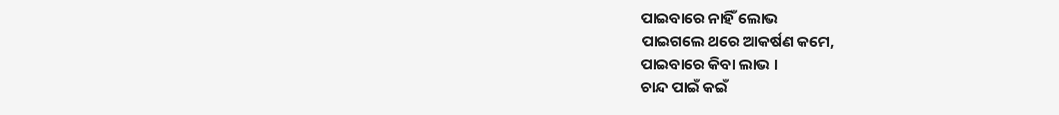ପାଇବାରେ ନାହିଁ ଲୋଭ
ପାଇଗଲେ ଥରେ ଆକର୍ଷଣ କମେ,
ପାଇବାରେ କିବା ଲାଭ ।
ଚାନ୍ଦ ପାଇଁ କଇଁ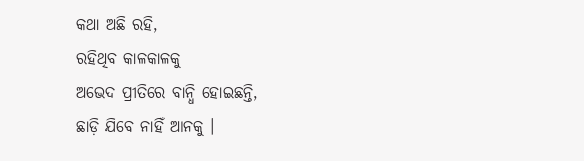କଥା ଅଛି ରହି,
ରହିଥିବ କାଳକାଳକୁ
ଅଭେଦ ପ୍ରୀତିରେ ବାନ୍ଧି ହୋଇଛନ୍ତି,
ଛାଡ଼ି ଯିବେ ନାହିଁ ଆନକୁ ।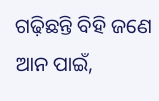ଗଢ଼ିଛନ୍ତି ବିହି ଜଣେ ଆନ ପାଇଁ,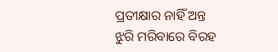ପ୍ରତୀକ୍ଷାର ନାହିଁ ଅନ୍ତ
ଝୁରି ମରିବାରେ ବିରହ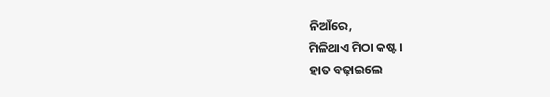ନିଆଁରେ,
ମିଳିଥାଏ ମିଠା କଷ୍ଟ ।
ହାତ ବଢ଼ାଇଲେ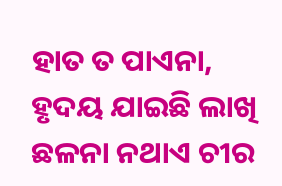ହାତ ତ ପାଏନା,
ହୃଦୟ ଯାଇଛି ଲାଖି
ଛଳନା ନଥାଏ ଚୀର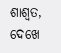ଶାଶ୍ୱତ,
ଦେଖେ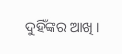ଦୁହିଁଙ୍କର ଆଖି ।